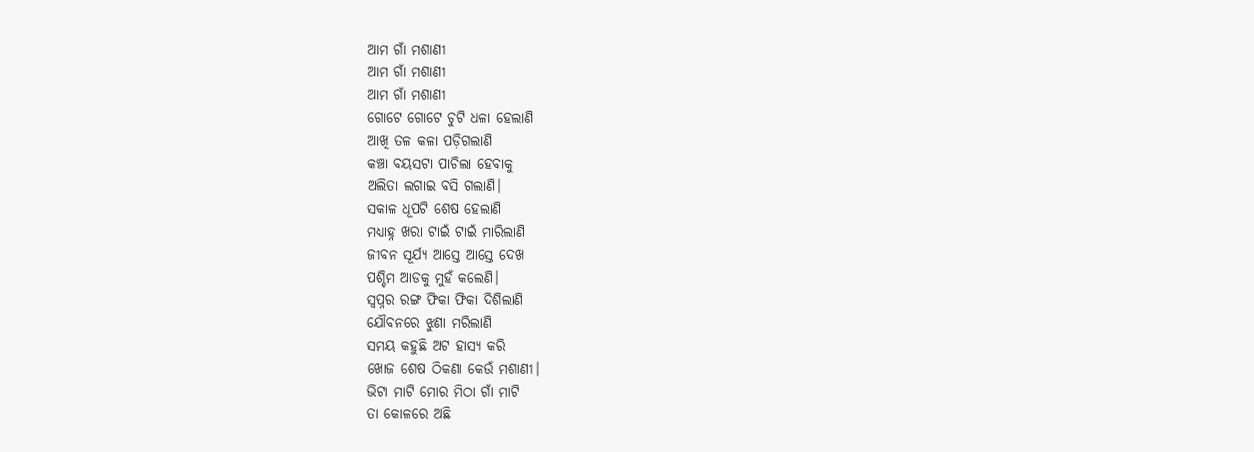ଆମ ଗାଁ ମଶାଣୀ
ଆମ ଗାଁ ମଶାଣୀ
ଆମ ଗାଁ ମଶାଣୀ
ଗୋଟେ ଗୋଟେ ଚୁଟି ଧଳା ହେଲାଣି
ଆଖି ତଳ କଳା ପଡ଼ିଗଲାଣି
କଞ୍ଚା ବୟସଟା ପାଚିଲା ହେବାକୁ
ଅଲିତା ଲଗାଇ ବସି ଗଲାଣି।
ସକାଳ ଧୂପଟି ଶେଷ ହେଲାଣି
ମଧ୍ୟାହ୍ନ ଖରା ଟାଇଁ ଟାଇଁ ମାରିଲାଣି
ଜୀବନ ସୂର୍ଯ୍ୟ ଆସ୍ତେ ଆସ୍ତେ ଦେଖ
ପଶ୍ଚିମ ଆଡକୁ ମୁହଁ କଲେଣି।
ସ୍ବପ୍ନର ରଙ୍ଗ ଫିକା ଫିକା ଦିଶିଲାଣି
ଯୌବନରେ ଝୁଣା ମରିଲାଣି
ସମୟ କହୁଛି ଅଟ ହାସ୍ୟ କରି
ଖୋଜ ଶେଷ ଠିକଣା କେଉଁ ମଶାଣୀ।
ଭିଟା ମାଟି ମୋର ମିଠା ଗାଁ ମାଟି
ତା କୋଳରେ ଅଛି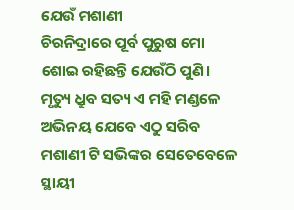ଯେଉଁ ମଶାଣୀ
ଚିରନିଦ୍ରାରେ ପୂର୍ବ ପୁରୁଷ ମୋ
ଶୋଇ ରହିଛନ୍ତି ଯେଉଁଠି ପୁଣି।
ମୃତ୍ୟୁ ଧ୍ରୁବ ସତ୍ୟ ଏ ମହି ମଣ୍ଡଳେ
ଅଭିନୟ ଯେବେ ଏଠୁ ସରିବ
ମଶାଣୀ ଟି ସଭିଙ୍କର ସେତେବେଳେ
ସ୍ଥାୟୀ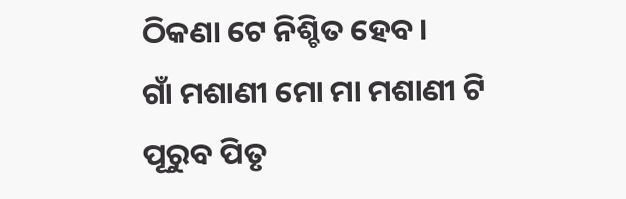ଠିକଣା ଟେ ନିଶ୍ଚିତ ହେବ।
ଗାଁ ମଶାଣୀ ମୋ ମା ମଶାଣୀ ଟି
ପୂରୁବ ପିତୃ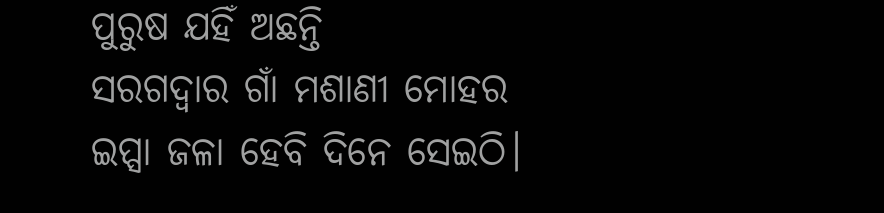ପୁରୁଷ ଯହିଁ ଅଛନ୍ତି
ସରଗଦ୍ୱାର ଗାଁ ମଶାଣୀ ମୋହର
ଇପ୍ସା ଜଳା ହେବି ଦିନେ ସେଇଠି।